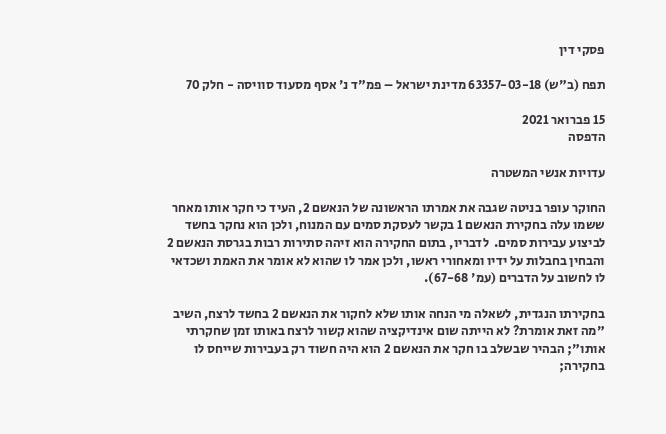פסקי דין

תפח (ב"ש) 63357-03-18 מדינת ישראל – פמ"ד נ' אסף מסעוד סוויסה - חלק 70

15 פברואר 2021
הדפסה

עדויות אנשי המשטרה

החוקר עופר בניטה שגבה את אמרתו הראשונה של הנאשם 2, העיד כי חקר אותו מאחר ששמו עלה בחקירת הנאשם 1 בקשר לעסקת סמים עם המנוח, ולכן הוא נחקר בחשד לביצוע עבירות סמים.  לדבריו, בתום החקירה הוא זיהה סתירות רבות בגרסת הנאשם 2 והבחין בחבלות על ידיו ומאחורי ראשו, ולכן אמר לו שהוא לא אומר את האמת ושכדאי לו לחשוב על הדברים (עמ' 67-68).

בחקירתו הנגדית, לשאלה מי הנחה אותו שלא לחקור את הנאשם 2 בחשד לרצח, השיב "מה זאת אומרת? לא הייתה שום אינדיקציה שהוא קשור לרצח באותו זמן שחקרתי אותו"; הבהיר שבשלב בו חקר את הנאשם 2 הוא היה חשוד רק בעבירות שייחס לו בחקירה;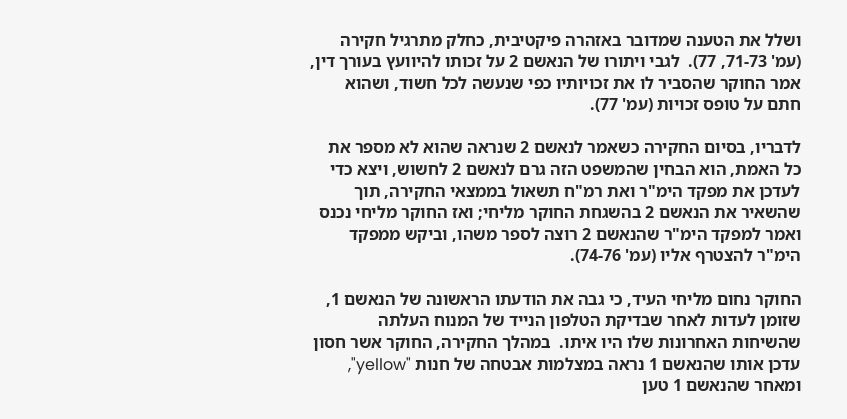ושלל את הטענה שמדובר באזהרה פיקטיבית, כחלק מתרגיל חקירה (עמ' 71-73, 77).  לגבי ויתורו של הנאשם 2 על זכותו להיוועץ בעורך דין, אמר החוקר שהסביר לו את זכויותיו כפי שנעשה לכל חשוד, ושהוא חתם על טופס זכויות (עמ' 77).

לדבריו, בסיום החקירה כשאמר לנאשם 2 שנראה שהוא לא מספר את כל האמת, הוא הבחין שהמשפט הזה גרם לנאשם 2 לחשוש, ויצא כדי לעדכן את מפקד הימ"ר ואת רמ"ח תשאול בממצאי החקירה, תוך שהשאיר את הנאשם 2 בהשגחת החוקר מליחי; ואז החוקר מליחי נכנס ואמר למפקד הימ"ר שהנאשם 2 רוצה לספר משהו, וביקש ממפקד הימ"ר להצטרף אליו (עמ' 74-76).

החוקר נחום מליחי העיד, כי גבה את הודעתו הראשונה של הנאשם 1, שזומן לעדות לאחר שבדיקת הטלפון הנייד של המנוח העלתה שהשיחות האחרונות שלו היו איתו.  במהלך החקירה, החוקר אשר חסון עדכן אותו שהנאשם 1 נראה במצלמות אבטחה של חנות "yellow", ומאחר שהנאשם 1 טען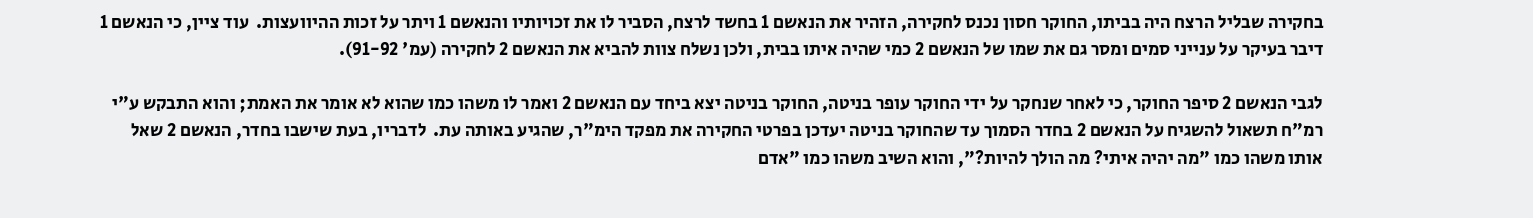בחקירה שבליל הרצח היה בביתו, החוקר חסון נכנס לחקירה, הזהיר את הנאשם 1 בחשד לרצח, הסביר לו את זכויותיו והנאשם 1 ויתר על זכות ההיוועצות.  עוד ציין, כי הנאשם 1 דיבר בעיקר על ענייני סמים ומסר גם את שמו של הנאשם 2 כמי שהיה איתו בבית, ולכן נשלח צוות להביא את הנאשם 2 לחקירה (עמ' 91-92).

לגבי הנאשם 2 סיפר החוקר, כי לאחר שנחקר על ידי החוקר עופר בניטה, החוקר בניטה יצא ביחד עם הנאשם 2 ואמר לו משהו כמו שהוא לא אומר את האמת; והוא התבקש ע"י רמ"ח תשאול להשגיח על הנאשם 2 בחדר הסמוך עד שהחוקר בניטה יעדכן בפרטי החקירה את מפקד הימ"ר, שהגיע באותה עת.  לדבריו, בעת שישבו בחדר, הנאשם 2 שאל אותו משהו כמו "מה יהיה איתי? מה הולך להיות?", והוא השיב משהו כמו "אדם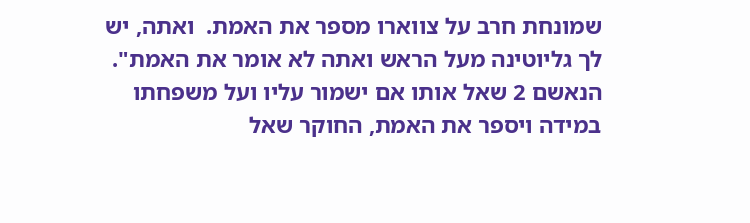שמונחת חרב על צווארו מספר את האמת.  ואתה, יש לך גליוטינה מעל הראש ואתה לא אומר את האמת".  הנאשם 2 שאל אותו אם ישמור עליו ועל משפחתו במידה ויספר את האמת, החוקר שאל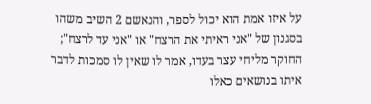על איזו אמת הוא יכול לספר, והנאשם 2 השיב משהו בסגנון של "אני ראיתי את הרצח" או "אני עד לרצח"; החוקר מליחי עצר בעדו, אמר לו שאין לו סמכות לדבר איתו בנושאים כאלו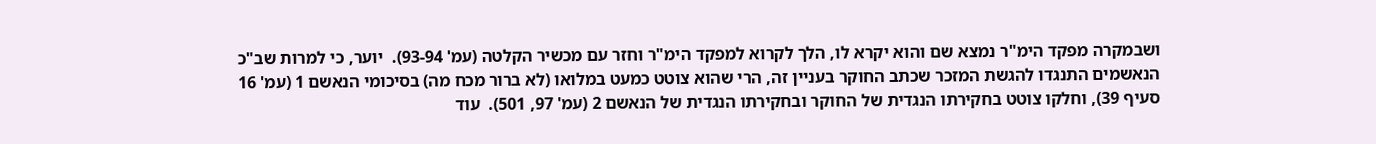ושבמקרה מפקד הימ"ר נמצא שם והוא יקרא לו, הלך לקרוא למפקד הימ"ר וחזר עם מכשיר הקלטה (עמ' 93-94).  יוער, כי למרות שב"כ הנאשמים התנגדו להגשת המזכר שכתב החוקר בעניין זה, הרי שהוא צוטט כמעט במלואו (לא ברור מכח מה) בסיכומי הנאשם 1 (עמ' 16 סעיף 39), וחלקו צוטט בחקירתו הנגדית של החוקר ובחקירתו הנגדית של הנאשם 2 (עמ' 97, 501).  עוד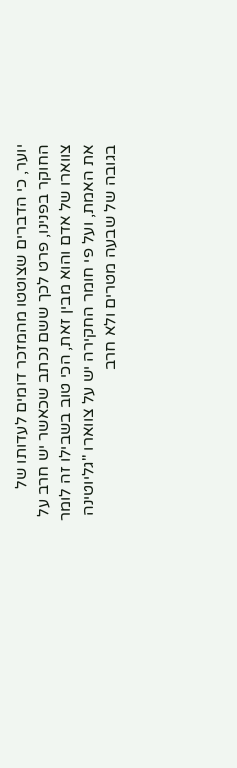יוער, כי הדברים שצוטטו מהמזכר דומים לעדותו של החוקר בפנינו, פרט לכך ששם נכתב שכאשר יש חרב על צווארו של אדם והוא מבין זאת, הכי טוב בשבילו זה לומר את האמת, ועל פי חומר החקירה יש על צווארו "גליוטינה בגובה של שבעה מטרים ולא חרב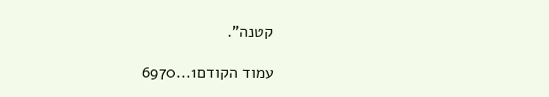קטנה".

עמוד הקודם1...6970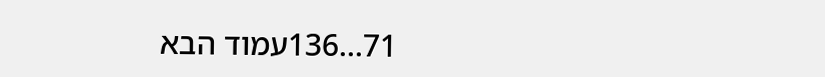71...136עמוד הבא